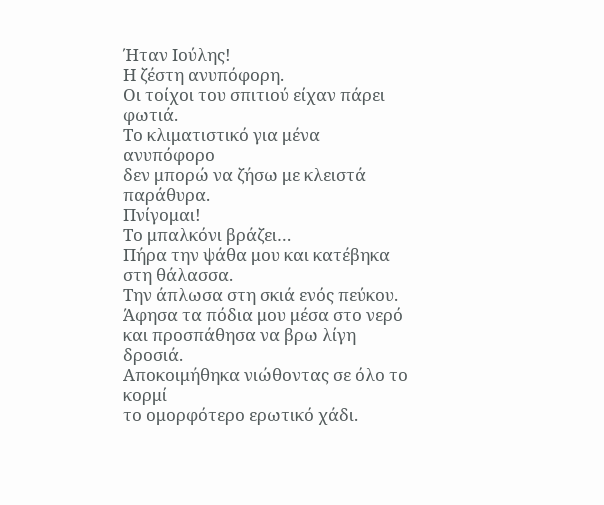Ήταν Ιούλης!
Η ζέστη ανυπόφορη.
Οι τοίχοι του σπιτιού είχαν πάρει φωτιά.
Το κλιματιστικό για μένα ανυπόφορο
δεν μπορώ να ζήσω με κλειστά παράθυρα.
Πνίγομαι!
Το μπαλκόνι βράζει…
Πήρα την ψάθα μου και κατέβηκα στη θάλασσα.
Την άπλωσα στη σκιά ενός πεύκου.
Άφησα τα πόδια μου μέσα στο νερό
και προσπάθησα να βρω λίγη δροσιά.
Αποκοιμήθηκα νιώθοντας σε όλο το κορμί
το ομορφότερο ερωτικό χάδι.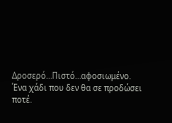Δροσερό…Πιστό…αφοσιωμένο.
Ένα χάδι που δεν θα σε προδώσει ποτέ.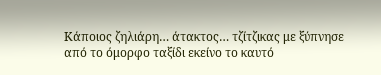Κάποιος ζηλιάρη… άτακτος… τζίτζικας με ξύπνησε
από το όμορφο ταξίδι εκείνο το καυτό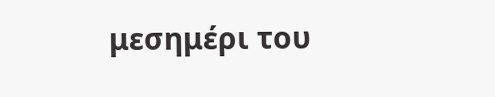μεσημέρι του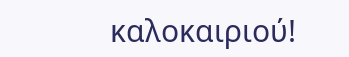καλοκαιριού!